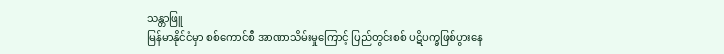သန္တာဖြူ
မြန်မာနိုင်ငံမှာ စစ်ကောင်စီ အာဏာသိမ်းမှုကြောင့် ပြည်တွင်းစစ် ပဋိပက္ခဖြစ်ပွားနေ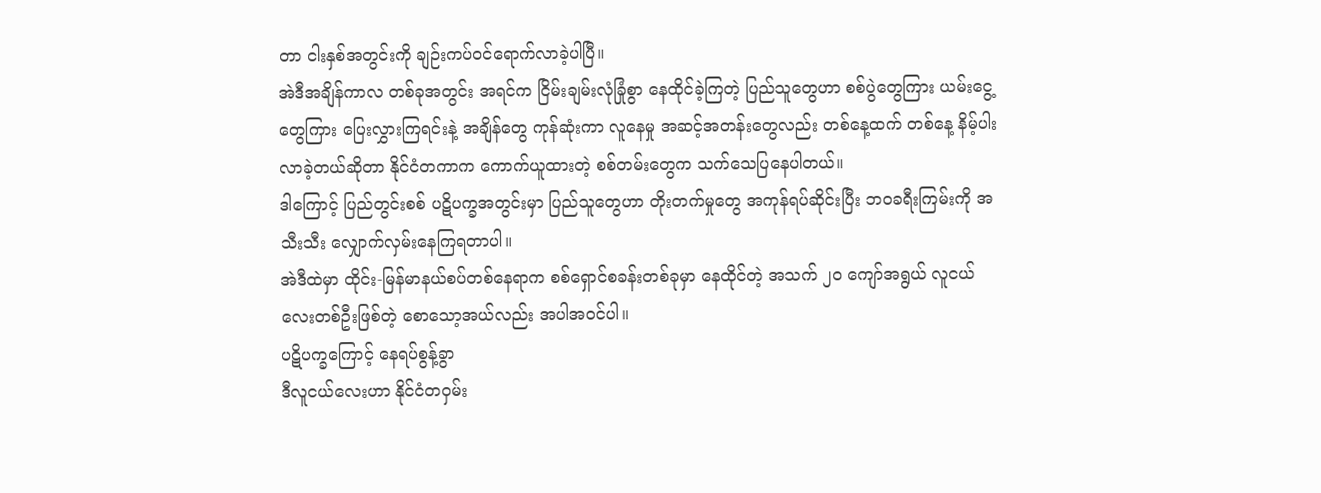တာ ငါးနှစ်အတွင်းကို ချဉ်းကပ်ဝင်ရောက်လာခဲ့ပါပြီ။
အဲဒီအချိန်ကာလ တစ်ခုအတွင်း အရင်က ငြိမ်းချမ်းလုံခြုံစွာ နေထိုင်ခဲ့ကြတဲ့ ပြည်သူတွေဟာ စစ်ပွဲတွေကြား ယမ်းငွေ့တွေကြား ပြေးလွှားကြရင်းနဲ့ အချိန်တွေ ကုန်ဆုံးကာ လူနေမှု အဆင့်အတန်းတွေလည်း တစ်နေ့ထက် တစ်နေ့ နိမ့်ပါးလာခဲ့တယ်ဆိုတာ နိုင်ငံတကာက ကောက်ယူထားတဲ့ စစ်တမ်းတွေက သက်သေပြနေပါတယ်။
ဒါကြောင့် ပြည်တွင်းစစ် ပဋိပက္ခအတွင်းမှာ ပြည်သူတွေဟာ တိုးတက်မှုတွေ အကုန်ရပ်ဆိုင်းပြီး ဘဝခရီးကြမ်းကို အသီးသီး လျှောက်လှမ်းနေကြရတာပါ။
အဲဒီထဲမှာ ထိုင်း-မြန်မာနယ်စပ်တစ်နေရာက စစ်ရှောင်စခန်းတစ်ခုမှာ နေထိုင်တဲ့ အသက် ၂၀ ကျော်အရွယ် လူငယ်လေးတစ်ဦးဖြစ်တဲ့ စောသော့အယ်လည်း အပါအဝင်ပါ။
ပဋိပက္ခကြောင့် နေရပ်စွန့်ခွာ
ဒီလူငယ်လေးဟာ နိုင်ငံတဝှမ်း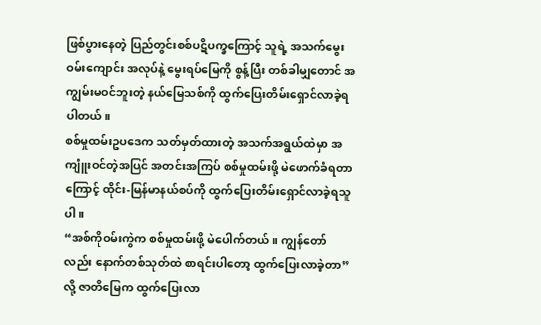ဖြစ်ပွားနေတဲ့ ပြည်တွင်းစစ်ပဋိပက္ခကြောင့် သူရဲ့ အသက်မွေးဝမ်းကျောင်း အလုပ်နဲ့ မွေးရပ်မြေကို စွန့်ပြီး တစ်ခါမျှတောင် အကျွမ်းမဝင်ဘူးတဲ့ နယ်မြေသစ်ကို ထွက်ပြေးတိမ်းရှောင်လာခဲ့ရပါတယ်။
စစ်မှုထမ်းဥပဒေက သတ်မှတ်ထားတဲ့ အသက်အရွယ်ထဲမှာ အကျူံးဝင်တဲ့အပြင် အတင်းအကြပ် စစ်မှုထမ်းဖို့ မဲဖောက်ခံရတာကြောင့် ထိုင်း-မြန်မာနယ်စပ်ကို ထွက်ပြေးတိမ်းရှောင်လာခဲ့ရသူပါ။
“အစ်ကိုဝမ်းကွဲက စစ်မှုထမ်းဖို့ မဲပေါက်တယ်။ ကျွန်တော်လည်း နောက်တစ်သုတ်ထဲ စာရင်းပါတော့ ထွက်ပြေးလာခဲ့တာ” လို့ ဇာတိမြေက ထွက်ပြေးလာ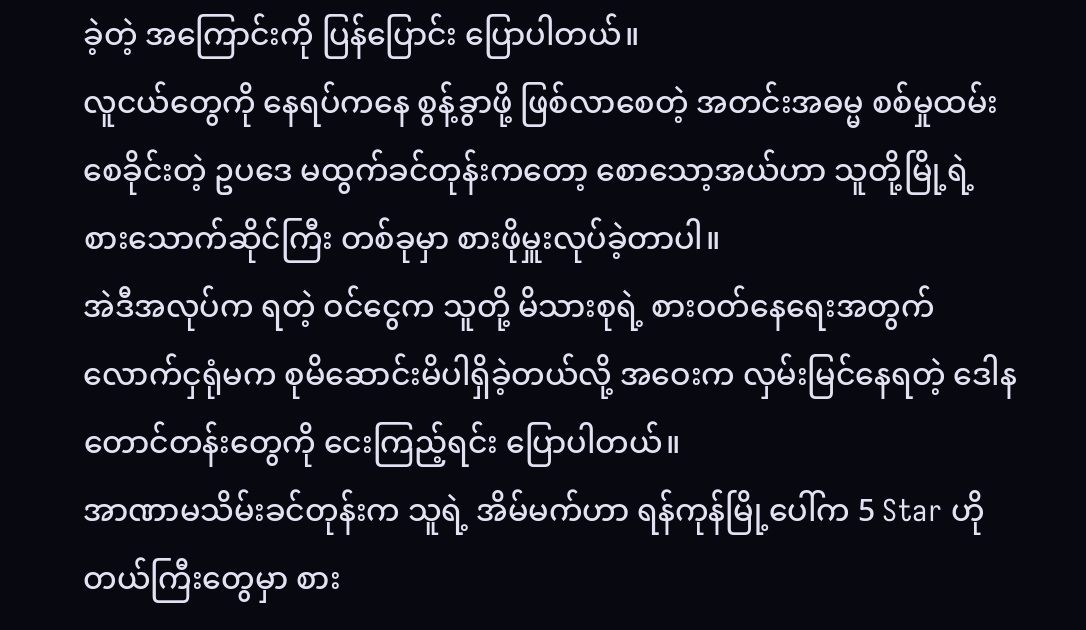ခဲ့တဲ့ အကြောင်းကို ပြန်ပြောင်း ပြောပါတယ်။
လူငယ်တွေကို နေရပ်ကနေ စွန့်ခွာဖို့ ဖြစ်လာစေတဲ့ အတင်းအဓမ္မ စစ်မှုထမ်းစေခိုင်းတဲ့ ဥပဒေ မထွက်ခင်တုန်းကတော့ စောသော့အယ်ဟာ သူတို့မြို့ရဲ့ စားသောက်ဆိုင်ကြီး တစ်ခုမှာ စားဖိုမှူးလုပ်ခဲ့တာပါ။
အဲဒီအလုပ်က ရတဲ့ ဝင်ငွေက သူတို့ မိသားစုရဲ့ စားဝတ်နေရေးအတွက် လောက်ငှရုံမက စုမိဆောင်းမိပါရှိခဲ့တယ်လို့ အဝေးက လှမ်းမြင်နေရတဲ့ ဒေါနတောင်တန်းတွေကို ငေးကြည့်ရင်း ပြောပါတယ်။
အာဏာမသိမ်းခင်တုန်းက သူရဲ့ အိမ်မက်ဟာ ရန်ကုန်မြို့ပေါ်က 5 Star ဟိုတယ်ကြီးတွေမှာ စား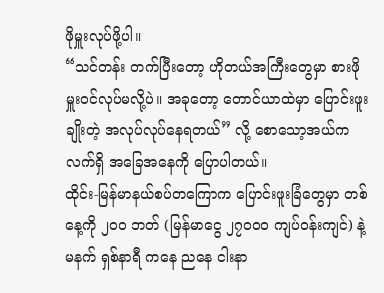ဖိုမှူးလုပ်ဖို့ပါ။
“သင်တန်း တက်ပြီးတော့ ဟိုတယ်အကြီးတွေမှာ စားဖိုမှူးဝင်လုပ်မလို့ပဲ။ အခုတော့ တောင်ယာထဲမှာ ပြောင်းဖူးချိုးတဲ့ အလုပ်လုပ်နေရတယ်” လို့ စောသော့အယ်က လက်ရှိ အခြေအနေကို ပြောပါတယ်။
ထိုင်း-မြန်မာနယ်စပ်တကြောက ပြောင်းဖူးခြံတွေမှာ တစ်နေ့ကို ၂၀၀ ဘတ် (မြန်မာငွေ ၂၇၀၀၀ ကျပ်ဝန်းကျင်) နဲ့ မနက် ရှစ်နာရီ ကနေ ညနေ ငါးနာ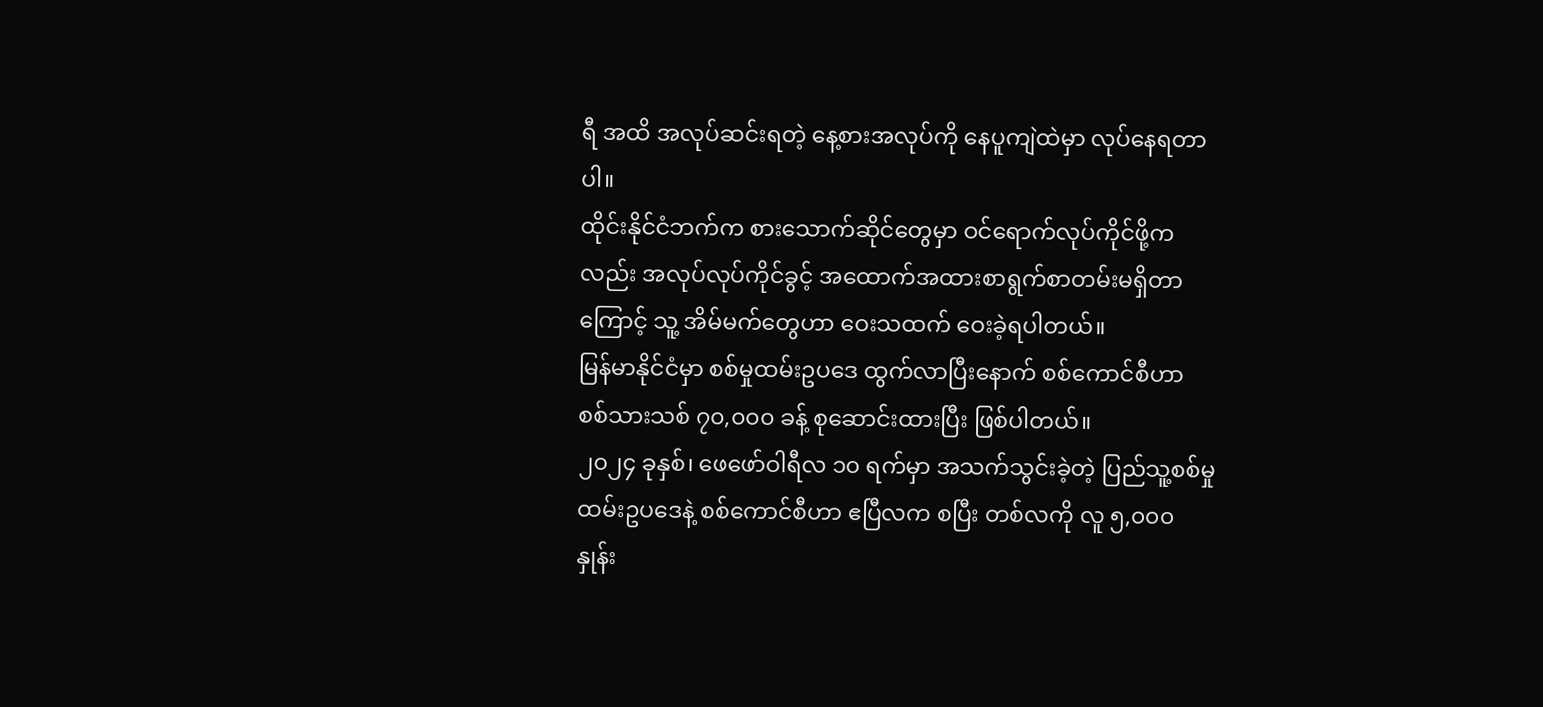ရီ အထိ အလုပ်ဆင်းရတဲ့ နေ့စားအလုပ်ကို နေပူကျဲထဲမှာ လုပ်နေရတာပါ။
ထိုင်းနိုင်ငံဘက်က စားသောက်ဆိုင်တွေမှာ ဝင်ရောက်လုပ်ကိုင်ဖို့ကလည်း အလုပ်လုပ်ကိုင်ခွင့် အထောက်အထားစာရွက်စာတမ်းမရှိတာကြောင့် သူ့ အိမ်မက်တွေဟာ ဝေးသထက် ဝေးခဲ့ရပါတယ်။
မြန်မာနိုင်ငံမှာ စစ်မှုထမ်းဥပဒေ ထွက်လာပြီးနောက် စစ်ကောင်စီဟာ စစ်သားသစ် ၇၀,၀၀၀ ခန့် စုဆောင်းထားပြီး ဖြစ်ပါတယ်။
၂၀၂၄ ခုနှစ်၊ ဖေဖော်ဝါရီလ ၁၀ ရက်မှာ အသက်သွင်းခဲ့တဲ့ ပြည်သူ့စစ်မှုထမ်းဥပဒေနဲ့ စစ်ကောင်စီဟာ ဧပြီလက စပြီး တစ်လကို လူ ၅,၀၀၀ နှုန်း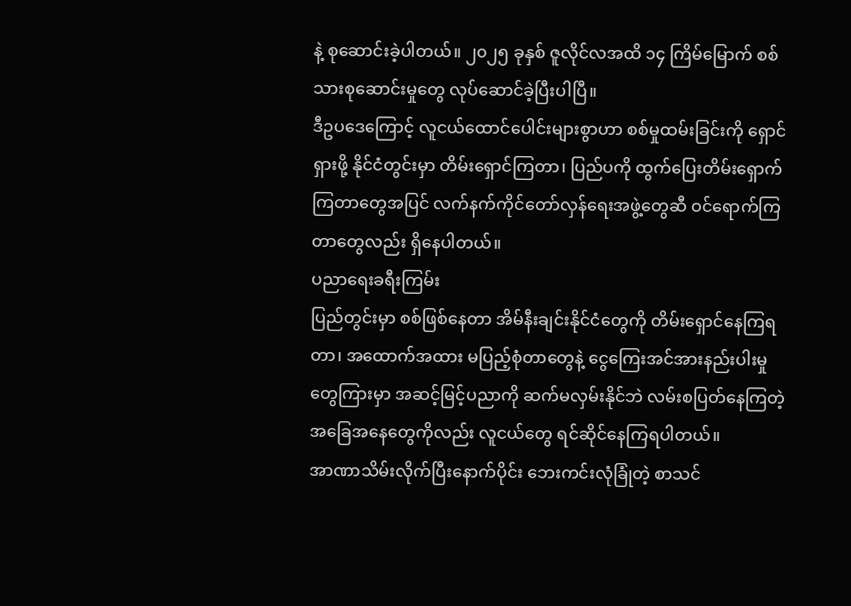နဲ့ စုဆောင်းခဲ့ပါတယ်။ ၂၀၂၅ ခုနှစ် ဇူလိုင်လအထိ ၁၄ ကြိမ်မြောက် စစ်သားစုဆောင်းမှုတွေ လုပ်ဆောင်ခဲ့ပြီးပါပြီ။
ဒီဥပဒေကြောင့် လူငယ်ထောင်ပေါင်းများစွာဟာ စစ်မှုထမ်းခြင်းကို ရှောင်ရှားဖို့ နိုင်ငံတွင်းမှာ တိမ်းရှောင်ကြတာ၊ ပြည်ပကို ထွက်ပြေးတိမ်းရှောက်ကြတာတွေအပြင် လက်နက်ကိုင်တော်လှန်ရေးအဖွဲ့တွေဆီ ဝင်ရောက်ကြတာတွေလည်း ရှိနေပါတယ်။
ပညာရေးခရီးကြမ်း
ပြည်တွင်းမှာ စစ်ဖြစ်နေတာ အိမ်နီးချင်းနိုင်ငံတွေကို တိမ်းရှောင်နေကြရတာ၊ အထောက်အထား မပြည့်စုံတာတွေနဲ့ ငွေကြေးအင်အားနည်းပါးမှုတွေကြားမှာ အဆင့်မြင့်ပညာကို ဆက်မလှမ်းနိုင်ဘဲ လမ်းစပြတ်နေကြတဲ့ အခြေအနေတွေကိုလည်း လူငယ်တွေ ရင်ဆိုင်နေကြရပါတယ်။
အာဏာသိမ်းလိုက်ပြီးနောက်ပိုင်း ဘေးကင်းလုံခြုံတဲ့ စာသင်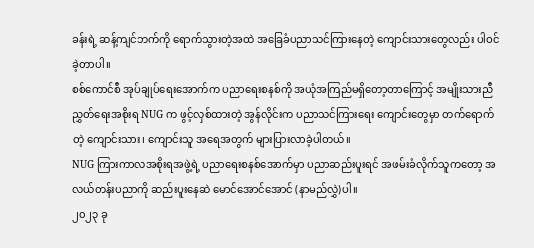ခန်းရဲ့ ဆန့်ကျင်ဘက်ကို ရောက်သွားတဲ့အထဲ အခြေခံပညာသင်ကြားနေတဲ့ ကျောင်းသားတွေလည်း ပါဝင်ခဲ့တာပါ။
စစ်ကောင်စီ အုပ်ချုပ်ရေးအောက်က ပညာရေးစနစ်ကို အယုံအကြည်မရှိတော့တာကြောင့် အမျိုးသားညီညွှတ်ရေးအစိုးရ NUG က ဖွင့်လှစ်ထားတဲ့ အွန်လိုင်းက ပညာသင်ကြားရေး ကျောင်းတွေမှာ တက်ရောက်တဲ့ ကျောင်းသား၊ ကျောင်းသူ အရေအတွက် များပြားလာခဲ့ပါတယ်။
NUG ကြားကာလအစိုးရအဖွဲ့ရဲ့ ပညာရေးစနစ်အောက်မှာ ပညာဆည်းပူးရင် အဖမ်းခံလိုက်သူကတော့ အလယ်တန်းပညာကို ဆည်းပူးနေဆဲ မောင်အောင်အောင် (နာမည်လွှဲ)ပါ။
၂၀၂၃ ခု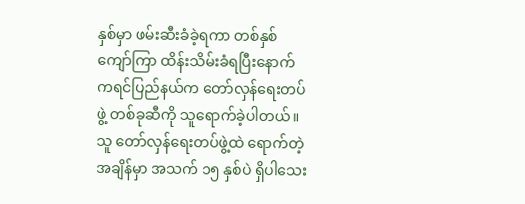နှစ်မှာ ဖမ်းဆီးခံခဲ့ရကာ တစ်နှစ်ကျော်ကြာ ထိန်းသိမ်းခံရပြီးနောက် ကရင်ပြည်နယ်က တော်လှန်ရေးတပ်ဖွဲ့ တစ်ခုဆီကို သူရောက်ခဲ့ပါတယ်။ သူ တော်လှန်ရေးတပ်ဖွဲ့ထဲ ရောက်တဲ့ အချိန်မှာ အသက် ၁၅ နှစ်ပဲ ရှိပါသေး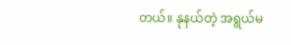တယ်။ နုနယ်တဲ့ အရွယ်မ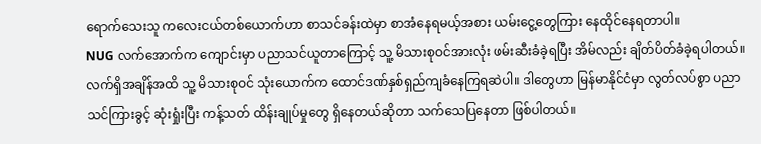ရောက်သေးသူ ကလေးငယ်တစ်ယောက်ဟာ စာသင်ခန်းထဲမှာ စာအံနေရမယ့်အစား ယမ်းငွေ့တွေကြား နေထိုင်နေရတာပါ။
NUG လက်အောက်က ကျောင်းမှာ ပညာသင်ယူတာကြောင့် သူ့ မိသားစုဝင်အားလုံး ဖမ်းဆီးခံခဲ့ရပြီး အိမ်လည်း ချိတ်ပိတ်ခံခဲ့ရပါတယ်။ လက်ရှိအချိန်အထိ သူ့ မိသားစုဝင် သုံးယောက်က ထောင်ဒဏ်နှစ်ရှည်ကျခံနေကြရဆဲပါ။ ဒါတွေဟာ မြန်မာနိုင်ငံမှာ လွတ်လပ်စွာ ပညာသင်ကြားခွင့် ဆုံးရှုံးပြီး ကန့်သတ် ထိန်းချုပ်မှုတွေ ရှိနေတယ်ဆိုတာ သက်သေပြနေတာ ဖြစ်ပါတယ်။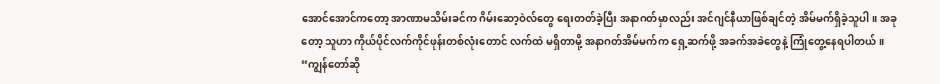အောင်အောင်ကတော့ အာဏာမသိမ်းခင်က ဂိမ်းဆော့ဝဲလ်တွေ ရေးတတ်ခဲ့ပြီး အနာဂတ်မှာလည်း အင်ဂျင်နီယာဖြစ်ချင်တဲ့ အိမ်မက်ရှိခဲ့သူပါ။ အခုတော့ သူဟာ ကိုယ်ပိုင်လက်ကိုင်ဖုန်းတစ်လုံးတောင် လက်ထဲ မရှိတာမို့ အနာဂတ်အိမ်မက်က ရှေ့ဆက်ဖို့ အခက်အခဲတွေနဲ့ ကြုံတွေ့နေရပါတယ်။
“ကျွန်တော်ဆို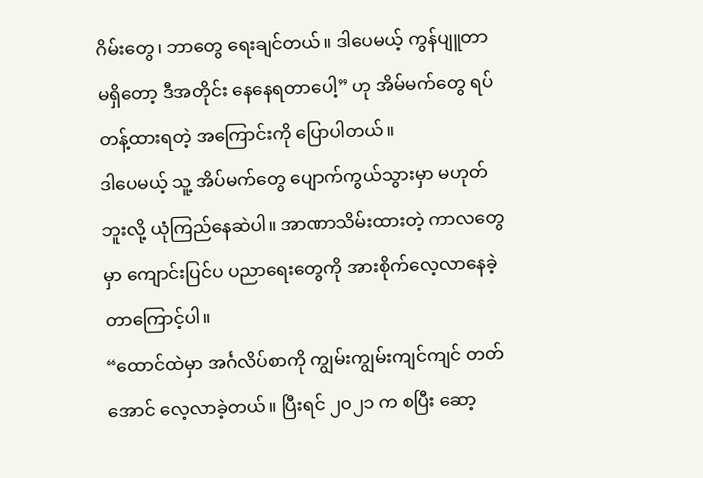ဂိမ်းတွေ၊ ဘာတွေ ရေးချင်တယ်။ ဒါပေမယ့် ကွန်ပျူတာ မရှိတော့ ဒီအတိုင်း နေနေရတာပေါ့” ဟု အိမ်မက်တွေ ရပ်တန့်ထားရတဲ့ အကြောင်းကို ပြောပါတယ်။
ဒါပေမယ့် သူ့ အိပ်မက်တွေ ပျောက်ကွယ်သွားမှာ မဟုတ်ဘူးလို့ ယုံကြည်နေဆဲပါ။ အာဏာသိမ်းထားတဲ့ ကာလတွေမှာ ကျောင်းပြင်ပ ပညာရေးတွေကို အားစိုက်လေ့လာနေခဲ့တာကြောင့်ပါ။
“ထောင်ထဲမှာ အင်္ဂလိပ်စာကို ကျွမ်းကျွမ်းကျင်ကျင် တတ်အောင် လေ့လာခဲ့တယ်။ ပြီးရင် ၂၀၂၁ က စပြီး ဆော့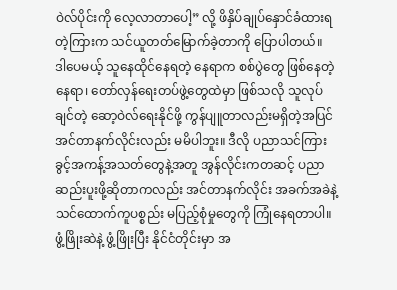ဝဲလ်ပိုင်းကို လေ့လာတာပေါ့” လို့ ဖိနှိပ်ချုပ်နှောင်ခံထားရတဲ့ကြားက သင်ယူတတ်မြောက်ခဲ့တာကို ပြောပါတယ်။
ဒါပေမယ့် သူနေထိုင်နေရတဲ့ နေရာက စစ်ပွဲတွေ ဖြစ်နေတဲ့ နေရာ၊ တော်လှန်ရေးတပ်ဖွဲ့တွေထဲမှာ ဖြစ်သလို သူလုပ်ချင်တဲ့ ဆော့ဝဲလ်ရေးနိုင်ဖို့ ကွန်ပျူတာလည်းမရှိတဲ့အပြင် အင်တာနက်လိုင်းလည်း မမိပါဘူး။ ဒီလို ပညာသင်ကြားခွင့်အကန့်အသတ်တွေနဲ့အတူ အွန်လိုင်းကတဆင့် ပညာဆည်းပူးဖို့ဆိုတာကလည်း အင်တာနက်လိုင်း အခက်အခဲနဲ့ သင်ထောက်ကူပစ္စည်း မပြည့်စုံမှုတွေကို ကြုံနေရတာပါ။
ဖွံ့ဖြိုးဆဲနဲ့ ဖွံ့ဖြိုးပြီး နိုင်ငံတိုင်းမှာ အ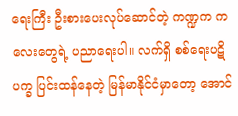ရေးကြီး ဦးစားပေးလုပ်ဆောင်တဲ့ ကဏ္ဍက ကလေးတွေရဲ့ ပညာရေးပါ။ လက်ရှိ စစ်ရေးပဋိပက္ခ ပြင်းထန်နေတဲ့ မြန်မာနိုင်ငံမှာတော့ အောင်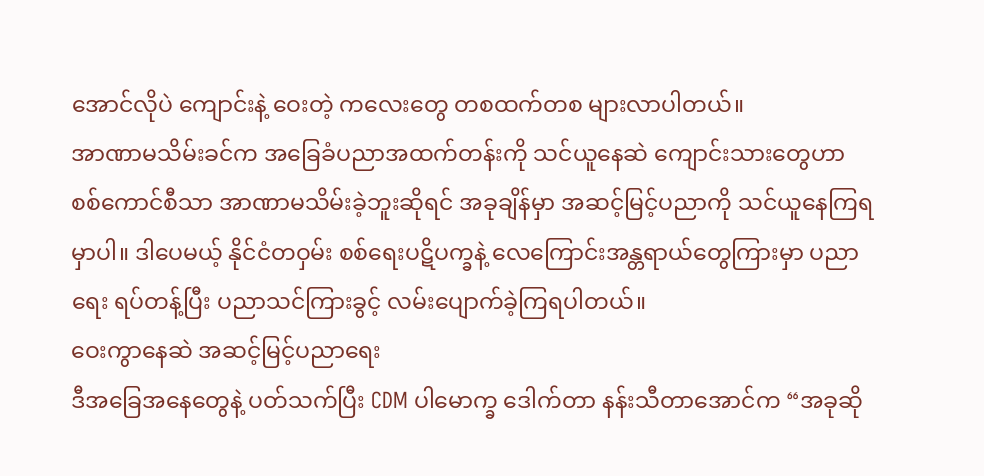အောင်လိုပဲ ကျောင်းနဲ့ ဝေးတဲ့ ကလေးတွေ တစထက်တစ များလာပါတယ်။
အာဏာမသိမ်းခင်က အခြေခံပညာအထက်တန်းကို သင်ယူနေဆဲ ကျောင်းသားတွေဟာ စစ်ကောင်စီသာ အာဏာမသိမ်းခဲ့ဘူးဆိုရင် အခုချိန်မှာ အဆင့်မြင့်ပညာကို သင်ယူနေကြရမှာပါ။ ဒါပေမယ့် နိုင်ငံတဝှမ်း စစ်ရေးပဋိပက္ခနဲ့ လေကြောင်းအန္တရာယ်တွေကြားမှာ ပညာရေး ရပ်တန့်ပြီး ပညာသင်ကြားခွင့် လမ်းပျောက်ခဲ့ကြရပါတယ်။
ဝေးကွာနေဆဲ အဆင့်မြင့်ပညာရေး
ဒီအခြေအနေတွေနဲ့ ပတ်သက်ပြီး CDM ပါမောက္ခ ဒေါက်တာ နန်းသီတာအောင်က “အခုဆို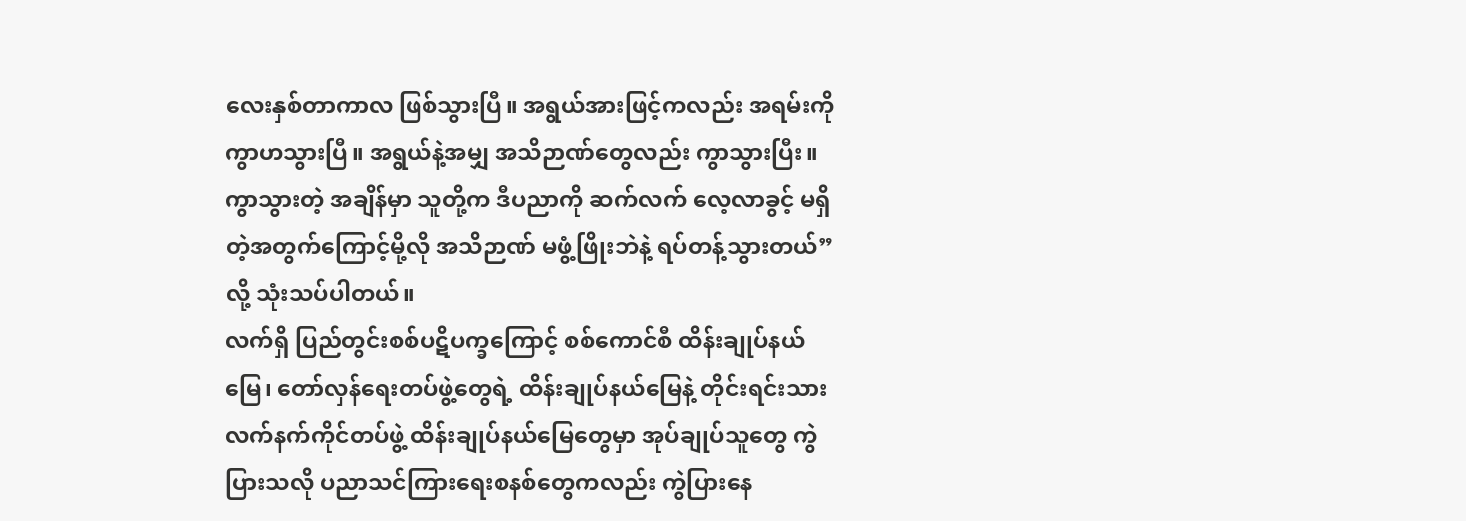လေးနှစ်တာကာလ ဖြစ်သွားပြီ။ အရွယ်အားဖြင့်ကလည်း အရမ်းကို ကွာဟသွားပြီ။ အရွယ်နဲ့အမျှ အသိဉာဏ်တွေလည်း ကွာသွားပြီး။ ကွာသွားတဲ့ အချိန်မှာ သူတို့က ဒီပညာကို ဆက်လက် လေ့လာခွင့် မရှိတဲ့အတွက်ကြောင့်မို့လို အသိဉာဏ် မဖွံ့ဖြိုးဘဲနဲ့ ရပ်တန့်သွားတယ်” လို့ သုံးသပ်ပါတယ်။
လက်ရှိ ပြည်တွင်းစစ်ပဋိပက္ခကြောင့် စစ်ကောင်စီ ထိန်းချုပ်နယ်မြေ၊ တော်လှန်ရေးတပ်ဖွဲ့တွေရဲ့ ထိန်းချုပ်နယ်မြေနဲ့ တိုင်းရင်းသားလက်နက်ကိုင်တပ်ဖွဲ့ ထိန်းချုပ်နယ်မြေတွေမှာ အုပ်ချုပ်သူတွေ ကွဲပြားသလို ပညာသင်ကြားရေးစနစ်တွေကလည်း ကွဲပြားနေ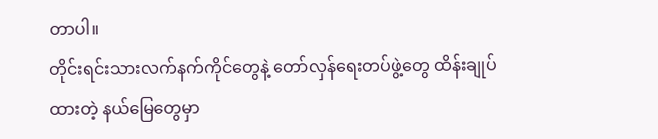တာပါ။
တိုင်းရင်းသားလက်နက်ကိုင်တွေနဲ့ တော်လှန်ရေးတပ်ဖွဲ့တွေ ထိန်းချုပ်ထားတဲ့ နယ်မြေတွေမှာ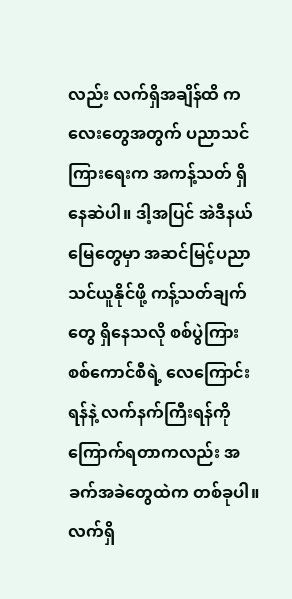လည်း လက်ရှိအချိန်ထိ ကလေးတွေအတွက် ပညာသင်ကြားရေးက အကန့်သတ် ရှိနေဆဲပါ။ ဒါ့အပြင် အဲဒီနယ်မြေတွေမှာ အဆင်မြင့်ပညာသင်ယူနိုင်ဖို့ ကန့်သတ်ချက်တွေ ရှိနေသလို စစ်ပွဲကြား စစ်ကောင်စီရဲ့ လေကြောင်းရန်နဲ့ လက်နက်ကြီးရန်ကို ကြောက်ရတာကလည်း အခက်အခဲတွေထဲက တစ်ခုပါ။
လက်ရှိ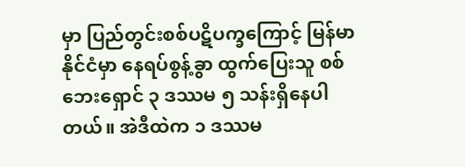မှာ ပြည်တွင်းစစ်ပဋိပက္ခကြောင့် မြန်မာနိုင်ငံမှာ နေရပ်စွန့်ခွာ ထွက်ပြေးသူ စစ်ဘေးရှောင် ၃ ဒဿမ ၅ သန်းရှိနေပါတယ်။ အဲဒီထဲက ၁ ဒဿမ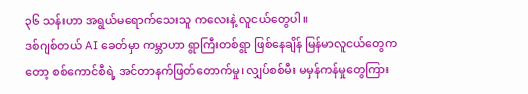၃၆ သန်းဟာ အရွယ်မရောက်သေးသူ ကလေးနဲ့ လူငယ်တွေပါ။
ဒစ်ဂျစ်တယ် AI ခေတ်မှာ ကမ္ဘာဟာ ရွာကြီးတစ်ရွာ ဖြစ်နေချိန် မြန်မာလူငယ်တွေကတော့ စစ်ကောင်စီရဲ့ အင်တာနက်ဖြတ်တောက်မှု၊ လျှပ်စစ်မီး မမှန်ကန်မှုတွေကြား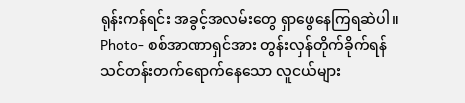ရုန်းကန်ရင်း အခွင့်အလမ်းတွေ ရှာဖွေနေကြရဆဲပါ။
Photo- စစ်အာဏာရှင်အား တွန်းလှန်တိုက်ခိုက်ရန် သင်တန်းတက်ရောက်နေသော လူငယ်များ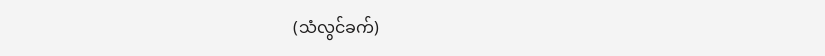(သံလွင်ခက်)